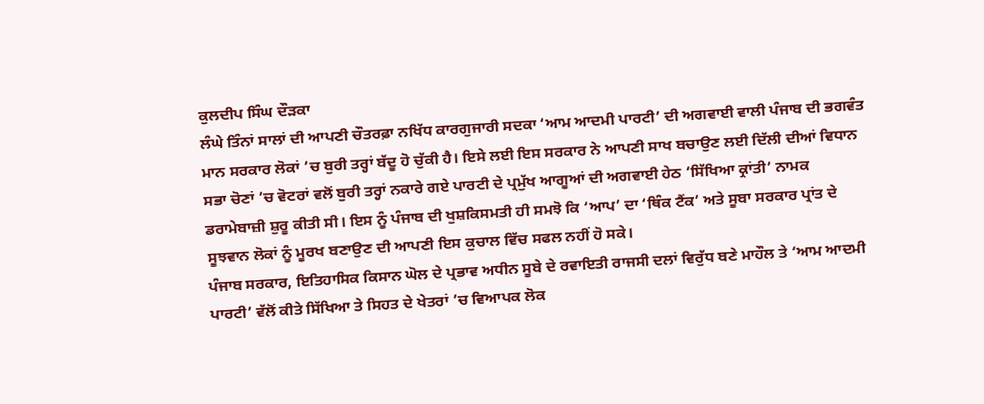ਕੁਲਦੀਪ ਸਿੰਘ ਦੌੜਕਾ
ਲੰਘੇ ਤਿੰਨਾਂ ਸਾਲਾਂ ਦੀ ਆਪਣੀ ਚੌਤਰਫ਼ਾ ਨਖਿੱਧ ਕਾਰਗੁਜਾਰੀ ਸਦਕਾ ‘ਆਮ ਆਦਮੀ ਪਾਰਟੀ’ ਦੀ ਅਗਵਾਈ ਵਾਲੀ ਪੰਜਾਬ ਦੀ ਭਗਵੰਤ ਮਾਨ ਸਰਕਾਰ ਲੋਕਾਂ ’ਚ ਬੁਰੀ ਤਰ੍ਹਾਂ ਬੱਦੂ ਹੋ ਚੁੱਕੀ ਹੈ। ਇਸੇ ਲਈ ਇਸ ਸਰਕਾਰ ਨੇ ਆਪਣੀ ਸਾਖ ਬਚਾਉਣ ਲਈ ਦਿੱਲੀ ਦੀਆਂ ਵਿਧਾਨ ਸਭਾ ਚੋਣਾਂ ’ਚ ਵੋਟਰਾਂ ਵਲੋਂ ਬੁਰੀ ਤਰ੍ਹਾਂ ਨਕਾਰੇ ਗਏ ਪਾਰਟੀ ਦੇ ਪ੍ਰਮੁੱਖ ਆਗੂਆਂ ਦੀ ਅਗਵਾਈ ਹੇਠ ‘ਸਿੱਖਿਆ ਕ੍ਰਾਂਤੀ’ ਨਾਮਕ ਡਰਾਮੇਬਾਜ਼ੀ ਸ਼ੁਰੂ ਕੀਤੀ ਸੀ। ਇਸ ਨੂੰ ਪੰਜਾਬ ਦੀ ਖੁਸ਼ਕਿਸਮਤੀ ਹੀ ਸਮਝੋ ਕਿ ‘ਆਪ’ ਦਾ ‘ਥਿੰਕ ਟੈਂਕ’ ਅਤੇ ਸੂਬਾ ਸਰਕਾਰ ਪ੍ਰਾਂਤ ਦੇ ਸੂਝਵਾਨ ਲੋਕਾਂ ਨੂੰ ਮੂਰਖ ਬਣਾਉਣ ਦੀ ਆਪਣੀ ਇਸ ਕੁਚਾਲ ਵਿੱਚ ਸਫਲ ਨਹੀਂ ਹੋ ਸਕੇ।
ਪੰਜਾਬ ਸਰਕਾਰ, ਇਤਿਹਾਸਿਕ ਕਿਸਾਨ ਘੋਲ ਦੇ ਪ੍ਰਭਾਵ ਅਧੀਨ ਸੂਬੇ ਦੇ ਰਵਾਇਤੀ ਰਾਜਸੀ ਦਲਾਂ ਵਿਰੁੱਧ ਬਣੇ ਮਾਹੌਲ ਤੇ ‘ਆਮ ਆਦਮੀ ਪਾਰਟੀ’ ਵੱਲੋਂ ਕੀਤੇ ਸਿੱਖਿਆ ਤੇ ਸਿਹਤ ਦੇ ਖੇਤਰਾਂ ’ਚ ਵਿਆਪਕ ਲੋਕ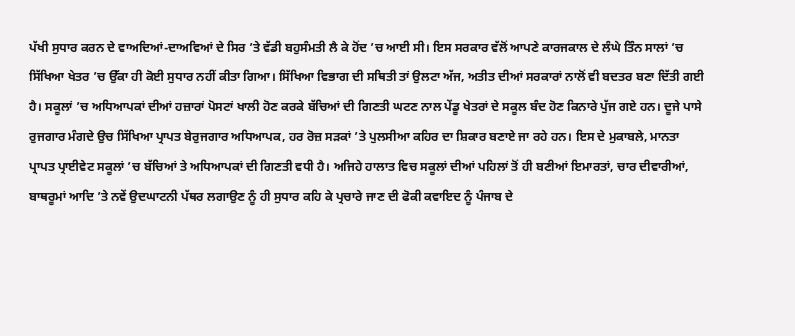ਪੱਖੀ ਸੁਧਾਰ ਕਰਨ ਦੇ ਵਾਅਦਿਆਂ-ਦਾਅਵਿਆਂ ਦੇ ਸਿਰ ’ਤੇ ਵੱਡੀ ਬਹੁਸੰਮਤੀ ਲੈ ਕੇ ਹੋਂਦ ’ਚ ਆਈ ਸੀ। ਇਸ ਸਰਕਾਰ ਵੱਲੋਂ ਆਪਣੇ ਕਾਰਜਕਾਲ ਦੇ ਲੰਘੇ ਤਿੰਨ ਸਾਲਾਂ ’ਚ ਸਿੱਖਿਆ ਖੇਤਰ ’ਚ ਉੱਕਾ ਹੀ ਕੋਈ ਸੁਧਾਰ ਨਹੀਂ ਕੀਤਾ ਗਿਆ। ਸਿੱਖਿਆ ਵਿਭਾਗ ਦੀ ਸਥਿਤੀ ਤਾਂ ਉਲਟਾ ਅੱਜ, ਅਤੀਤ ਦੀਆਂ ਸਰਕਾਰਾਂ ਨਾਲੋਂ ਵੀ ਬਦਤਰ ਬਣਾ ਦਿੱਤੀ ਗਈ ਹੈ। ਸਕੂਲਾਂ ’ਚ ਅਧਿਆਪਕਾਂ ਦੀਆਂ ਹਜ਼ਾਰਾਂ ਪੋਸਟਾਂ ਖਾਲੀ ਹੋਣ ਕਰਕੇ ਬੱਚਿਆਂ ਦੀ ਗਿਣਤੀ ਘਟਣ ਨਾਲ ਪੇਂਡੂ ਖੇਤਰਾਂ ਦੇ ਸਕੂਲ ਬੰਦ ਹੋਣ ਕਿਨਾਰੇ ਪੁੱਜ ਗਏ ਹਨ। ਦੂਜੇ ਪਾਸੇ ਰੁਜਗਾਰ ਮੰਗਦੇ ਉਚ ਸਿੱਖਿਆ ਪ੍ਰਾਪਤ ਬੇਰੁਜਗਾਰ ਅਧਿਆਪਕ, ਹਰ ਰੋਜ਼ ਸੜਕਾਂ ’ਤੇ ਪੁਲਸੀਆ ਕਹਿਰ ਦਾ ਸ਼ਿਕਾਰ ਬਣਾਏ ਜਾ ਰਹੇ ਹਨ। ਇਸ ਦੇ ਮੁਕਾਬਲੇ, ਮਾਨਤਾ ਪ੍ਰਾਪਤ ਪ੍ਰਾਈਵੇਟ ਸਕੂਲਾਂ ’ਚ ਬੱਚਿਆਂ ਤੇ ਅਧਿਆਪਕਾਂ ਦੀ ਗਿਣਤੀ ਵਧੀ ਹੈ। ਅਜਿਹੇ ਹਾਲਾਤ ਵਿਚ ਸਕੂਲਾਂ ਦੀਆਂ ਪਹਿਲਾਂ ਤੋਂ ਹੀ ਬਣੀਆਂ ਇਮਾਰਤਾਂ, ਚਾਰ ਦੀਵਾਰੀਆਂ, ਬਾਥਰੂਮਾਂ ਆਦਿ ’ਤੇ ਨਵੇਂ ਉਦਘਾਟਨੀ ਪੱਥਰ ਲਗਾਉਣ ਨੂੰ ਹੀ ਸੁਧਾਰ ਕਹਿ ਕੇ ਪ੍ਰਚਾਰੇ ਜਾਣ ਦੀ ਫੋਕੀ ਕਵਾਇਦ ਨੂੰ ਪੰਜਾਬ ਦੇ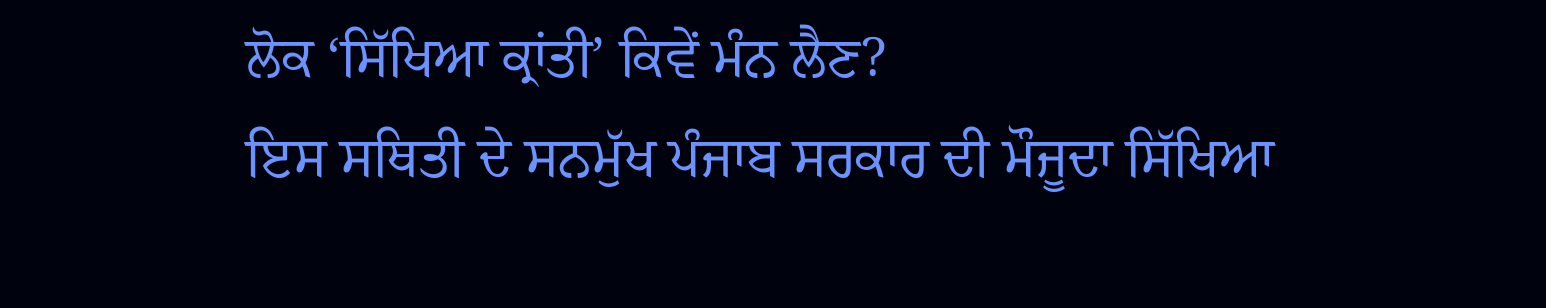ਲੋਕ ‘ਸਿੱਖਿਆ ਕ੍ਰਾਂਤੀ’ ਕਿਵੇਂ ਮੰਨ ਲੈਣ?
ਇਸ ਸਥਿਤੀ ਦੇ ਸਨਮੁੱਖ ਪੰਜਾਬ ਸਰਕਾਰ ਦੀ ਮੌਜੂਦਾ ਸਿੱਖਿਆ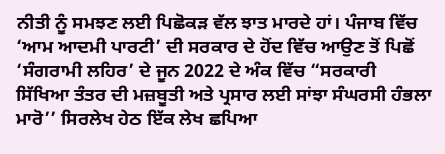ਨੀਤੀ ਨੂੰ ਸਮਝਣ ਲਈ ਪਿਛੋਕੜ ਵੱਲ ਝਾਤ ਮਾਰਦੇ ਹਾਂ। ਪੰਜਾਬ ਵਿੱਚ ‘ਆਮ ਆਦਮੀ ਪਾਰਟੀ’ ਦੀ ਸਰਕਾਰ ਦੇ ਹੋਂਦ ਵਿੱਚ ਆਉਣ ਤੋਂ ਪਿਛੋਂ ‘ਸੰਗਰਾਮੀ ਲਹਿਰ’ ਦੇ ਜੂਨ 2022 ਦੇ ਅੰਕ ਵਿੱਚ “ਸਰਕਾਰੀ ਸਿੱਖਿਆ ਤੰਤਰ ਦੀ ਮਜ਼ਬੂਤੀ ਅਤੇ ਪ੍ਰਸਾਰ ਲਈ ਸਾਂਝਾ ਸੰਘਰਸੀ ਹੰਭਲਾ ਮਾਰੋ’’ ਸਿਰਲੇਖ ਹੇਠ ਇੱਕ ਲੇਖ ਛਪਿਆ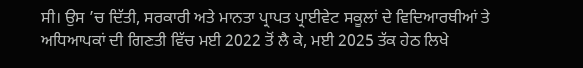ਸੀ। ਉਸ ’ਚ ਦਿੱਤੀ, ਸਰਕਾਰੀ ਅਤੇ ਮਾਨਤਾ ਪ੍ਰਾਪਤ ਪ੍ਰਾਈਵੇਟ ਸਕੂਲਾਂ ਦੇ ਵਿਦਿਆਰਥੀਆਂ ਤੇ ਅਧਿਆਪਕਾਂ ਦੀ ਗਿਣਤੀ ਵਿੱਚ ਮਈ 2022 ਤੋਂ ਲੈ ਕੇ, ਮਈ 2025 ਤੱਕ ਹੇਠ ਲਿਖੇ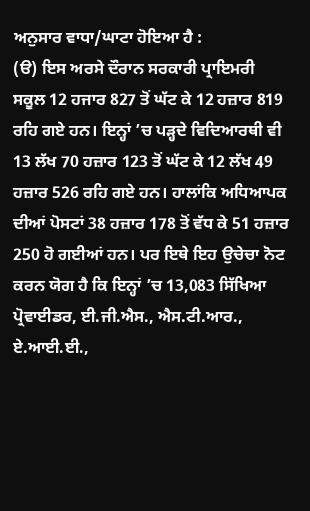ਅਨੁਸਾਰ ਵਾਧਾ/ਘਾਟਾ ਹੋਇਆ ਹੈ :
(ੳ) ਇਸ ਅਰਸੇ ਦੌਰਾਨ ਸਰਕਾਰੀ ਪ੍ਰਾਇਮਰੀ ਸਕੂਲ 12 ਹਜਾਰ 827 ਤੋਂ ਘੱਟ ਕੇ 12 ਹਜ਼ਾਰ 819 ਰਹਿ ਗਏ ਹਨ। ਇਨ੍ਹਾਂ ’ਚ ਪੜ੍ਹਦੇ ਵਿਦਿਆਰਥੀ ਵੀ 13 ਲੱਖ 70 ਹਜ਼ਾਰ 123 ਤੋਂ ਘੱਟ ਕੇ 12 ਲੱਖ 49 ਹਜ਼ਾਰ 526 ਰਹਿ ਗਏ ਹਨ। ਹਾਲਾਂਕਿ ਅਧਿਆਪਕ ਦੀਆਂ ਪੋਸਟਾਂ 38 ਹਜ਼ਾਰ 178 ਤੋਂ ਵੱਧ ਕੇ 51 ਹਜ਼ਾਰ 250 ਹੋ ਗਈਆਂ ਹਨ। ਪਰ ਇਥੇ ਇਹ ਉਚੇਚਾ ਨੋਟ ਕਰਨ ਯੋਗ ਹੈ ਕਿ ਇਨ੍ਹਾਂ ’ਚ 13,083 ਸਿੱਖਿਆ ਪ੍ਰੋਵਾਈਡਰ, ਈ.ਜੀ.ਐਸ., ਐਸ.ਟੀ.ਆਰ., ਏ.ਆਈ.ਈ.,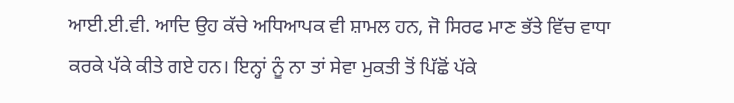ਆਈ.ਈ.ਵੀ. ਆਦਿ ਉਹ ਕੱਚੇ ਅਧਿਆਪਕ ਵੀ ਸ਼ਾਮਲ ਹਨ, ਜੋ ਸਿਰਫ ਮਾਣ ਭੱਤੇ ਵਿੱਚ ਵਾਧਾ ਕਰਕੇ ਪੱਕੇ ਕੀਤੇ ਗਏ ਹਨ। ਇਨ੍ਹਾਂ ਨੂੰ ਨਾ ਤਾਂ ਸੇਵਾ ਮੁਕਤੀ ਤੋਂ ਪਿੱਛੋਂ ਪੱਕੇ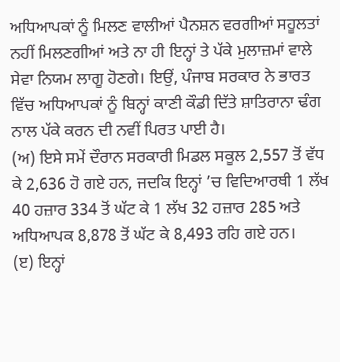ਅਧਿਆਪਕਾਂ ਨੂੰ ਮਿਲਣ ਵਾਲੀਆਂ ਪੈਨਸ਼ਨ ਵਰਗੀਆਂ ਸਹੂਲਤਾਂ ਨਹੀਂ ਮਿਲਣਗੀਆਂ ਅਤੇ ਨਾ ਹੀ ਇਨ੍ਹਾਂ ਤੇ ਪੱਕੇ ਮੁਲਾਜ਼ਮਾਂ ਵਾਲੇ ਸੇਵਾ ਨਿਯਮ ਲਾਗੂ ਹੋਣਗੇ। ਇਉਂ, ਪੰਜਾਬ ਸਰਕਾਰ ਨੇ ਭਾਰਤ ਵਿੱਚ ਅਧਿਆਪਕਾਂ ਨੂੰ ਬਿਨ੍ਹਾਂ ਕਾਣੀ ਕੌਡੀ ਦਿੱਤੇ ਸ਼ਾਤਿਰਾਨਾ ਢੰਗ ਨਾਲ ਪੱਕੇ ਕਰਨ ਦੀ ਨਵੀਂ ਪਿਰਤ ਪਾਈ ਹੈ।
(ਅ) ਇਸੇ ਸਮੇਂ ਦੌਰਾਨ ਸਰਕਾਰੀ ਮਿਡਲ ਸਕੂਲ 2,557 ਤੋਂ ਵੱਧ ਕੇ 2,636 ਹੋ ਗਏ ਹਨ, ਜਦਕਿ ਇਨ੍ਹਾਂ ’ਚ ਵਿਦਿਆਰਥੀ 1 ਲੱਖ 40 ਹਜ਼ਾਰ 334 ਤੋਂ ਘੱਟ ਕੇ 1 ਲੱਖ 32 ਹਜ਼ਾਰ 285 ਅਤੇ ਅਧਿਆਪਕ 8,878 ਤੋਂ ਘੱਟ ਕੇ 8,493 ਰਹਿ ਗਏ ਹਨ।
(ੲ) ਇਨ੍ਹਾਂ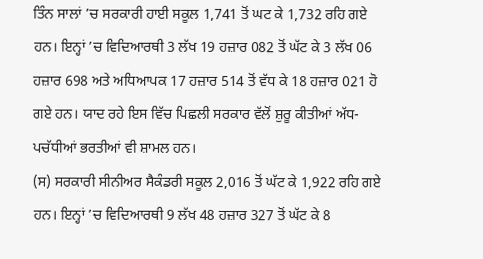ਤਿੰਨ ਸਾਲਾਂ ’ਚ ਸਰਕਾਰੀ ਹਾਈ ਸਕੂਲ 1,741 ਤੋਂ ਘਟ ਕੇ 1,732 ਰਹਿ ਗਏ ਹਨ। ਇਨ੍ਹਾਂ ’ਚ ਵਿਦਿਆਰਥੀ 3 ਲੱਖ 19 ਹਜ਼ਾਰ 082 ਤੋਂ ਘੱਟ ਕੇ 3 ਲੱਖ 06 ਹਜ਼ਾਰ 698 ਅਤੇ ਅਧਿਆਪਕ 17 ਹਜ਼ਾਰ 514 ਤੋਂ ਵੱਧ ਕੇ 18 ਹਜ਼ਾਰ 021 ਹੋ ਗਏ ਹਨ। ਯਾਦ ਰਹੇ ਇਸ ਵਿੱਚ ਪਿਛਲੀ ਸਰਕਾਰ ਵੱਲੋਂ ਸ਼ੁਰੂ ਕੀਤੀਆਂ ਅੱਧ-ਪਚੱਧੀਆਂ ਭਰਤੀਆਂ ਵੀ ਸ਼ਾਮਲ ਹਨ।
(ਸ) ਸਰਕਾਰੀ ਸੀਨੀਅਰ ਸੈਕੰਡਰੀ ਸਕੂਲ 2,016 ਤੋਂ ਘੱਟ ਕੇ 1,922 ਰਹਿ ਗਏ ਹਨ। ਇਨ੍ਹਾਂ ’ਚ ਵਿਦਿਆਰਥੀ 9 ਲੱਖ 48 ਹਜ਼ਾਰ 327 ਤੋਂ ਘੱਟ ਕੇ 8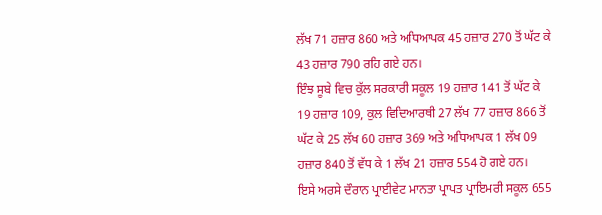ਲੱਖ 71 ਹਜ਼ਾਰ 860 ਅਤੇ ਅਧਿਆਪਕ 45 ਹਜ਼ਾਰ 270 ਤੋਂ ਘੱਟ ਕੇ 43 ਹਜ਼ਾਰ 790 ਰਹਿ ਗਏ ਹਨ।
ਇੰਝ ਸੂਬੇ ਵਿਚ ਕੁੱਲ ਸਰਕਾਰੀ ਸਕੂਲ 19 ਹਜ਼ਾਰ 141 ਤੋਂ ਘੱਟ ਕੇ 19 ਹਜ਼ਾਰ 109, ਕੁਲ ਵਿਦਿਆਰਥੀ 27 ਲੱਖ 77 ਹਜ਼ਾਰ 866 ਤੋਂ ਘੱਟ ਕੇ 25 ਲੱਖ 60 ਹਜ਼ਾਰ 369 ਅਤੇ ਅਧਿਆਪਕ 1 ਲੱਖ 09 ਹਜ਼ਾਰ 840 ਤੋਂ ਵੱਧ ਕੇ 1 ਲੱਖ 21 ਹਜ਼ਾਰ 554 ਹੋ ਗਏ ਹਨ।
ਇਸੇ ਅਰਸੇ ਦੌਰਾਨ ਪ੍ਰਾਈਵੇਟ ਮਾਨਤਾ ਪ੍ਰਾਪਤ ਪ੍ਰਾਇਮਰੀ ਸਕੂਲ 655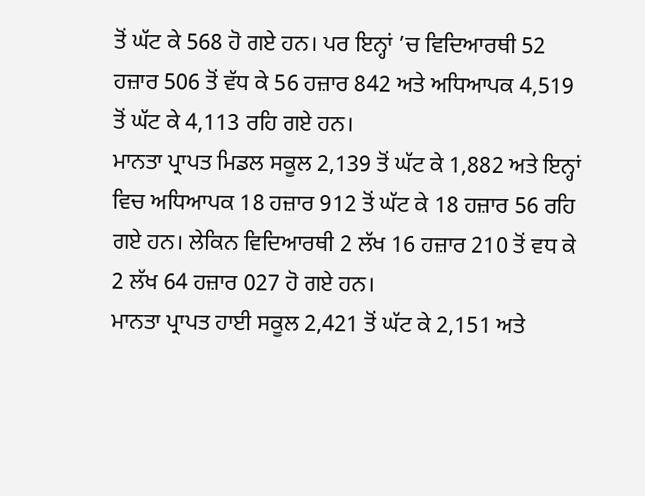ਤੋਂ ਘੱਟ ਕੇ 568 ਹੋ ਗਏ ਹਨ। ਪਰ ਇਨ੍ਹਾਂ ’ਚ ਵਿਦਿਆਰਥੀ 52 ਹਜ਼ਾਰ 506 ਤੋਂ ਵੱਧ ਕੇ 56 ਹਜ਼ਾਰ 842 ਅਤੇ ਅਧਿਆਪਕ 4,519 ਤੋਂ ਘੱਟ ਕੇ 4,113 ਰਹਿ ਗਏ ਹਨ।
ਮਾਨਤਾ ਪ੍ਰਾਪਤ ਮਿਡਲ ਸਕੂਲ 2,139 ਤੋਂ ਘੱਟ ਕੇ 1,882 ਅਤੇ ਇਨ੍ਹਾਂ ਵਿਚ ਅਧਿਆਪਕ 18 ਹਜ਼ਾਰ 912 ਤੋਂ ਘੱਟ ਕੇ 18 ਹਜ਼ਾਰ 56 ਰਹਿ ਗਏ ਹਨ। ਲੇਕਿਨ ਵਿਦਿਆਰਥੀ 2 ਲੱਖ 16 ਹਜ਼ਾਰ 210 ਤੋਂ ਵਧ ਕੇ 2 ਲੱਖ 64 ਹਜ਼ਾਰ 027 ਹੋ ਗਏ ਹਨ।
ਮਾਨਤਾ ਪ੍ਰਾਪਤ ਹਾਈ ਸਕੂਲ 2,421 ਤੋਂ ਘੱਟ ਕੇ 2,151 ਅਤੇ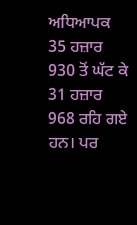ਅਧਿਆਪਕ 35 ਹਜ਼ਾਰ 930 ਤੋਂ ਘੱਟ ਕੇ 31 ਹਜ਼ਾਰ 968 ਰਹਿ ਗਏ ਹਨ। ਪਰ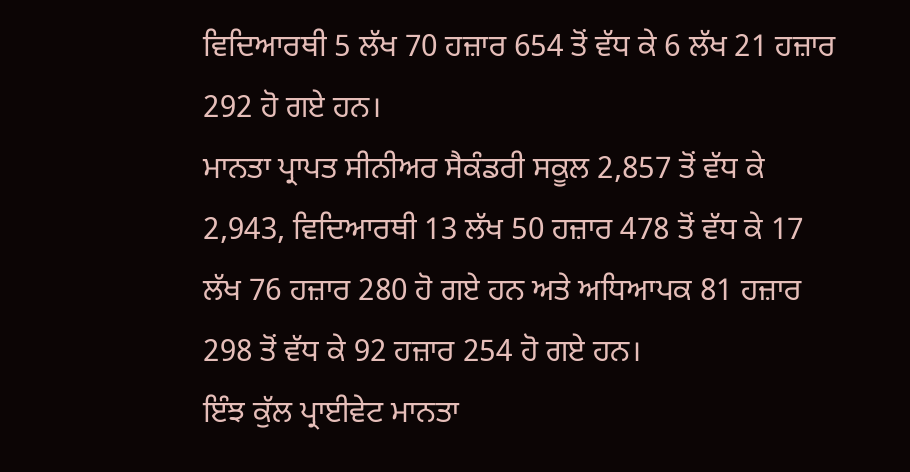ਵਿਦਿਆਰਥੀ 5 ਲੱਖ 70 ਹਜ਼ਾਰ 654 ਤੋਂ ਵੱਧ ਕੇ 6 ਲੱਖ 21 ਹਜ਼ਾਰ 292 ਹੋ ਗਏ ਹਨ।
ਮਾਨਤਾ ਪ੍ਰਾਪਤ ਸੀਨੀਅਰ ਸੈਕੰਡਰੀ ਸਕੂਲ 2,857 ਤੋਂ ਵੱਧ ਕੇ 2,943, ਵਿਦਿਆਰਥੀ 13 ਲੱਖ 50 ਹਜ਼ਾਰ 478 ਤੋਂ ਵੱਧ ਕੇ 17 ਲੱਖ 76 ਹਜ਼ਾਰ 280 ਹੋ ਗਏ ਹਨ ਅਤੇ ਅਧਿਆਪਕ 81 ਹਜ਼ਾਰ 298 ਤੋਂ ਵੱਧ ਕੇ 92 ਹਜ਼ਾਰ 254 ਹੋ ਗਏ ਹਨ।
ਇੰਝ ਕੁੱਲ ਪ੍ਰਾਈਵੇਟ ਮਾਨਤਾ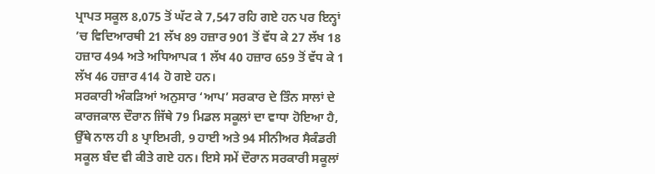ਪ੍ਰਾਪਤ ਸਕੂਲ 8,075 ਤੋਂ ਘੱਟ ਕੇ 7,547 ਰਹਿ ਗਏ ਹਨ ਪਰ ਇਨ੍ਹਾਂ ’ਚ ਵਿਦਿਆਰਥੀ 21 ਲੱਖ 89 ਹਜ਼ਾਰ 901 ਤੋਂ ਵੱਧ ਕੇ 27 ਲੱਖ 18 ਹਜ਼ਾਰ 494 ਅਤੇ ਅਧਿਆਪਕ 1 ਲੱਖ 40 ਹਜ਼ਾਰ 659 ਤੋਂ ਵੱਧ ਕੇ 1 ਲੱਖ 46 ਹਜ਼ਾਰ 414 ਹੋ ਗਏ ਹਨ।
ਸਰਕਾਰੀ ਅੰਕੜਿਆਂ ਅਨੁਸਾਰ ‘ਆਪ’ ਸਰਕਾਰ ਦੇ ਤਿੰਨ ਸਾਲਾਂ ਦੇ ਕਾਰਜਕਾਲ ਦੌਰਾਨ ਜਿੱਥੇ 79 ਮਿਡਲ ਸਕੂਲਾਂ ਦਾ ਵਾਧਾ ਹੋਇਆ ਹੈ, ਉੱਥੇ ਨਾਲ ਹੀ 8 ਪ੍ਰਾਇਮਰੀ, 9 ਹਾਈ ਅਤੇ 94 ਸੀਨੀਅਰ ਸੈਕੰਡਰੀ ਸਕੂਲ ਬੰਦ ਵੀ ਕੀਤੇ ਗਏ ਹਨ। ਇਸੇ ਸਮੇਂ ਦੌਰਾਨ ਸਰਕਾਰੀ ਸਕੂਲਾਂ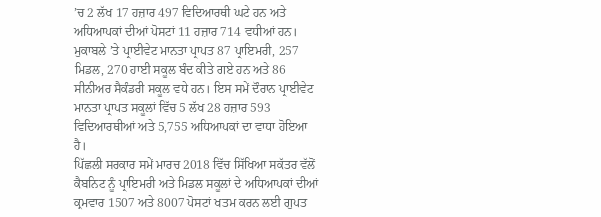’ਚ 2 ਲੱਖ 17 ਹਜ਼ਾਰ 497 ਵਿਦਿਆਰਥੀ ਘਟੇ ਹਨ ਅਤੇ ਅਧਿਆਪਕਾਂ ਦੀਆਂ ਪੋਸਟਾਂ 11 ਹਜ਼ਾਰ 714 ਵਧੀਆਂ ਹਨ।
ਮੁਕਾਬਲੇ ’ਤੇ ਪ੍ਰਾਈਵੇਟ ਮਾਨਤਾ ਪ੍ਰਾਪਤ 87 ਪ੍ਰਾਇਮਰੀ, 257 ਮਿਡਲ, 270 ਹਾਈ ਸਕੂਲ ਬੰਦ ਕੀਤੇ ਗਏ ਹਨ ਅਤੇ 86 ਸੀਨੀਅਰ ਸੈਕੰਡਰੀ ਸਕੂਲ ਵਧੇ ਹਨ। ਇਸ ਸਮੇਂ ਦੌਰਾਨ ਪ੍ਰਾਈਵੇਟ ਮਾਨਤਾ ਪ੍ਰਾਪਤ ਸਕੂਲਾਂ ਵਿੱਚ 5 ਲੱਖ 28 ਹਜ਼ਾਰ 593 ਵਿਦਿਆਰਥੀਆਂ ਅਤੇ 5,755 ਅਧਿਆਪਕਾਂ ਦਾ ਵਾਧਾ ਹੋਇਆ ਹੈ।
ਪਿੱਛਲੀ ਸਰਕਾਰ ਸਮੇਂ ਮਾਰਚ 2018 ਵਿੱਚ ਸਿੱਖਿਆ ਸਕੱਤਰ ਵੱਲੋਂ ਕੈਬਨਿਟ ਨੂੰ ਪ੍ਰਾਇਮਰੀ ਅਤੇ ਮਿਡਲ ਸਕੂਲਾਂ ਦੇ ਅਧਿਆਪਕਾਂ ਦੀਆਂ ਕ੍ਰਮਵਾਰ 1507 ਅਤੇ 8007 ਪੋਸਟਾਂ ਖਤਮ ਕਰਨ ਲਈ ਗੁਪਤ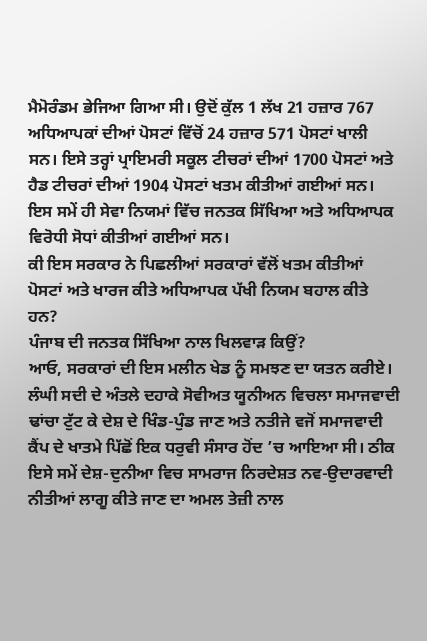ਮੈਮੋਰੰਡਮ ਭੇਜਿਆ ਗਿਆ ਸੀ। ਉਦੋਂ ਕੁੱਲ 1 ਲੱਖ 21 ਹਜ਼ਾਰ 767 ਅਧਿਆਪਕਾਂ ਦੀਆਂ ਪੋਸਟਾਂ ਵਿੱਚੋਂ 24 ਹਜ਼ਾਰ 571 ਪੋਸਟਾਂ ਖਾਲੀ ਸਨ। ਇਸੇ ਤਰ੍ਹਾਂ ਪ੍ਰਾਇਮਰੀ ਸਕੂਲ ਟੀਚਰਾਂ ਦੀਆਂ 1700 ਪੋਸਟਾਂ ਅਤੇ ਹੈਡ ਟੀਚਰਾਂ ਦੀਆਂ 1904 ਪੋਸਟਾਂ ਖਤਮ ਕੀਤੀਆਂ ਗਈਆਂ ਸਨ। ਇਸ ਸਮੇਂ ਹੀ ਸੇਵਾ ਨਿਯਮਾਂ ਵਿੱਚ ਜਨਤਕ ਸਿੱਖਿਆ ਅਤੇ ਅਧਿਆਪਕ ਵਿਰੋਧੀ ਸੋਧਾਂ ਕੀਤੀਆਂ ਗਈਆਂ ਸਨ।
ਕੀ ਇਸ ਸਰਕਾਰ ਨੇ ਪਿਛਲੀਆਂ ਸਰਕਾਰਾਂ ਵੱਲੋਂ ਖਤਮ ਕੀਤੀਆਂ ਪੋਸਟਾਂ ਅਤੇ ਖਾਰਜ ਕੀਤੇ ਅਧਿਆਪਕ ਪੱਖੀ ਨਿਯਮ ਬਹਾਲ ਕੀਤੇ ਹਨ?
ਪੰਜਾਬ ਦੀ ਜਨਤਕ ਸਿੱਖਿਆ ਨਾਲ ਖਿਲਵਾੜ ਕਿਉਂ?
ਆਓ, ਸਰਕਾਰਾਂ ਦੀ ਇਸ ਮਲੀਨ ਖੇਡ ਨੂੰ ਸਮਝਣ ਦਾ ਯਤਨ ਕਰੀਏ। ਲੰਘੀ ਸਦੀ ਦੇ ਅੰਤਲੇ ਦਹਾਕੇ ਸੋਵੀਅਤ ਯੂਨੀਅਨ ਵਿਚਲਾ ਸਮਾਜਵਾਦੀ ਢਾਂਚਾ ਟੁੱਟ ਕੇ ਦੇਸ਼ ਦੇ ਖਿੰਡ-ਪੁੰਡ ਜਾਣ ਅਤੇ ਨਤੀਜੇ ਵਜੋਂ ਸਮਾਜਵਾਦੀ ਕੈਂਪ ਦੇ ਖਾਤਮੇ ਪਿੱਛੋਂ ਇਕ ਧਰੁਵੀ ਸੰਸਾਰ ਹੋਂਦ ’ਚ ਆਇਆ ਸੀ। ਠੀਕ ਇਸੇ ਸਮੇਂ ਦੇਸ਼-ਦੁਨੀਆ ਵਿਚ ਸਾਮਰਾਜ ਨਿਰਦੇਸ਼ਤ ਨਵ-ਉਦਾਰਵਾਦੀ ਨੀਤੀਆਂ ਲਾਗੂ ਕੀਤੇ ਜਾਣ ਦਾ ਅਮਲ ਤੇਜ਼ੀ ਨਾਲ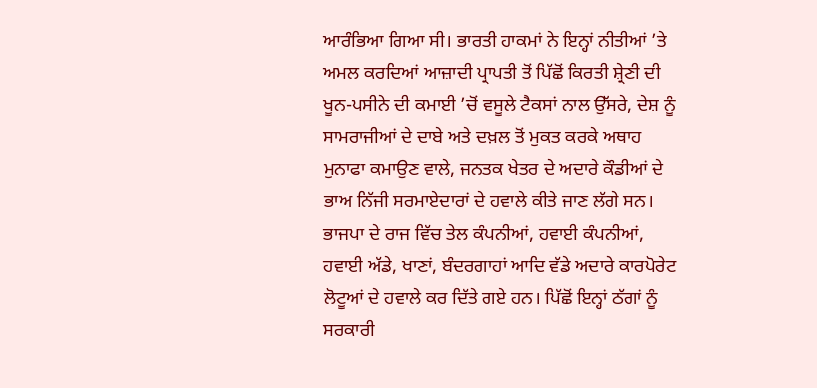ਆਰੰਭਿਆ ਗਿਆ ਸੀ। ਭਾਰਤੀ ਹਾਕਮਾਂ ਨੇ ਇਨ੍ਹਾਂ ਨੀਤੀਆਂ ’ਤੇ ਅਮਲ ਕਰਦਿਆਂ ਆਜ਼ਾਦੀ ਪ੍ਰਾਪਤੀ ਤੋਂ ਪਿੱਛੋਂ ਕਿਰਤੀ ਸ਼੍ਰੇਣੀ ਦੀ ਖੂਨ-ਪਸੀਨੇ ਦੀ ਕਮਾਈ ’ਚੋਂ ਵਸੂਲੇ ਟੈਕਸਾਂ ਨਾਲ ਉੱਸਰੇ, ਦੇਸ਼ ਨੂੰ ਸਾਮਰਾਜੀਆਂ ਦੇ ਦਾਬੇ ਅਤੇ ਦਖ਼ਲ ਤੋਂ ਮੁਕਤ ਕਰਕੇ ਅਥਾਹ ਮੁਨਾਫਾ ਕਮਾਉਣ ਵਾਲੇ, ਜਨਤਕ ਖੇਤਰ ਦੇ ਅਦਾਰੇ ਕੌਡੀਆਂ ਦੇ ਭਾਅ ਨਿੱਜੀ ਸਰਮਾਏਦਾਰਾਂ ਦੇ ਹਵਾਲੇ ਕੀਤੇ ਜਾਣ ਲੱਗੇ ਸਨ। ਭਾਜਪਾ ਦੇ ਰਾਜ ਵਿੱਚ ਤੇਲ ਕੰਪਨੀਆਂ, ਹਵਾਈ ਕੰਪਨੀਆਂ, ਹਵਾਈ ਅੱਡੇ, ਖਾਣਾਂ, ਬੰਦਰਗਾਹਾਂ ਆਦਿ ਵੱਡੇ ਅਦਾਰੇ ਕਾਰਪੋਰੇਟ ਲੋਟੂਆਂ ਦੇ ਹਵਾਲੇ ਕਰ ਦਿੱਤੇ ਗਏ ਹਨ। ਪਿੱਛੋਂ ਇਨ੍ਹਾਂ ਠੱਗਾਂ ਨੂੰ ਸਰਕਾਰੀ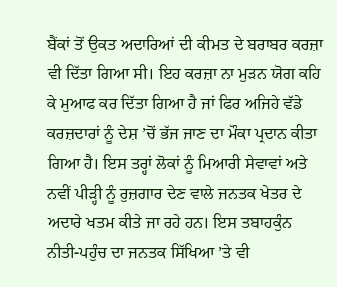ਬੈਂਕਾਂ ਤੋਂ ਉਕਤ ਅਦਾਰਿਆਂ ਦੀ ਕੀਮਤ ਦੇ ਬਰਾਬਰ ਕਰਜ਼ਾ ਵੀ ਦਿੱਤਾ ਗਿਆ ਸੀ। ਇਹ ਕਰਜ਼ਾ ਨਾ ਮੁੜਨ ਯੋਗ ਕਹਿ ਕੇ ਮੁਆਫ ਕਰ ਦਿੱਤਾ ਗਿਆ ਹੈ ਜਾਂ ਫਿਰ ਅਜਿਹੇ ਵੱਡੇ ਕਰਜ਼ਦਾਰਾਂ ਨੂੰ ਦੇਸ਼ ’ਚੋਂ ਭੱਜ ਜਾਣ ਦਾ ਮੌਕਾ ਪ੍ਰਦਾਨ ਕੀਤਾ ਗਿਆ ਹੈ। ਇਸ ਤਰ੍ਹਾਂ ਲੋਕਾਂ ਨੂੰ ਮਿਆਰੀ ਸੇਵਾਵਾਂ ਅਤੇ ਨਵੀਂ ਪੀੜ੍ਹੀ ਨੂੰ ਰੁਜ਼ਗਾਰ ਦੇਣ ਵਾਲੇ ਜਨਤਕ ਖੇਤਰ ਦੇ ਅਦਾਰੇ ਖਤਮ ਕੀਤੇ ਜਾ ਰਹੇ ਹਨ। ਇਸ ਤਬਾਹਕੁੰਨ ਨੀਤੀ-ਪਹੁੰਚ ਦਾ ਜਨਤਕ ਸਿੱਖਿਆ ’ਤੇ ਵੀ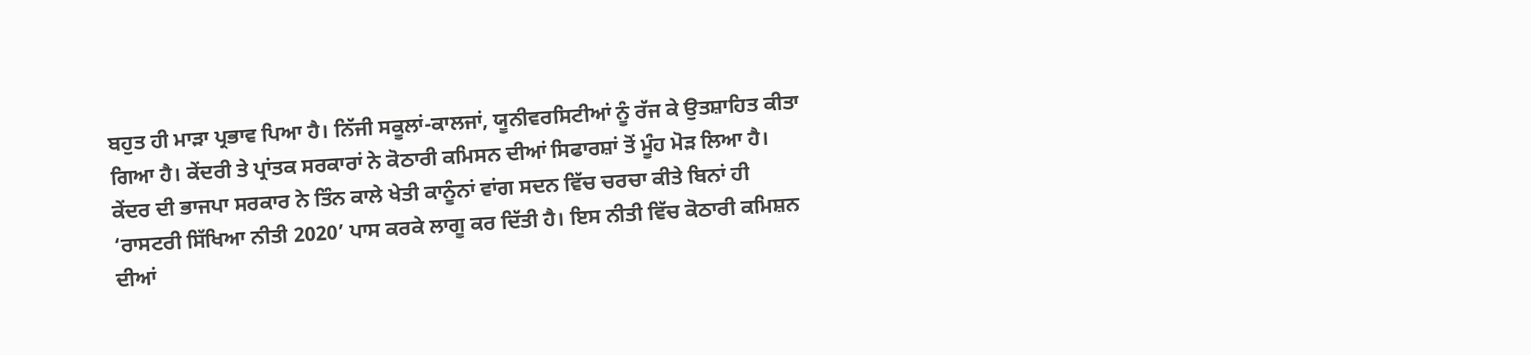ਬਹੁਤ ਹੀ ਮਾੜਾ ਪ੍ਰਭਾਵ ਪਿਆ ਹੈ। ਨਿੱਜੀ ਸਕੂਲਾਂ-ਕਾਲਜਾਂ, ਯੂਨੀਵਰਸਿਟੀਆਂ ਨੂੰ ਰੱਜ ਕੇ ਉਤਸ਼ਾਹਿਤ ਕੀਤਾ ਗਿਆ ਹੈ। ਕੇਂਦਰੀ ਤੇ ਪ੍ਰਾਂਤਕ ਸਰਕਾਰਾਂ ਨੇ ਕੋਠਾਰੀ ਕਮਿਸਨ ਦੀਆਂ ਸਿਫਾਰਸ਼ਾਂ ਤੋਂ ਮੂੰਹ ਮੋੜ ਲਿਆ ਹੈ। ਕੇਂਦਰ ਦੀ ਭਾਜਪਾ ਸਰਕਾਰ ਨੇ ਤਿੰਨ ਕਾਲੇ ਖੇਤੀ ਕਾਨੂੰਨਾਂ ਵਾਂਗ ਸਦਨ ਵਿੱਚ ਚਰਚਾ ਕੀਤੇ ਬਿਨਾਂ ਹੀ ‘ਰਾਸਟਰੀ ਸਿੱਖਿਆ ਨੀਤੀ 2020’ ਪਾਸ ਕਰਕੇ ਲਾਗੂ ਕਰ ਦਿੱਤੀ ਹੈ। ਇਸ ਨੀਤੀ ਵਿੱਚ ਕੋਠਾਰੀ ਕਮਿਸ਼ਨ ਦੀਆਂ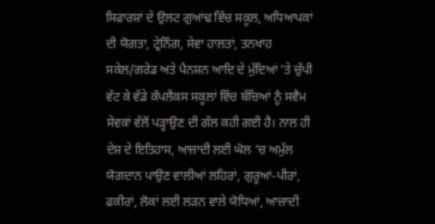ਸਿਫਾਰਸ਼ਾਂ ਦੇ ਉਲਟ ਗੁਆਂਢ ਵਿੱਚ ਸਕੂਲ, ਅਧਿਆਪਕਾਂ ਦੀ ਯੋਗਤਾ, ਟ੍ਰੇਨਿੰਗ, ਸੇਵਾ ਹਾਲਤਾਂ, ਤਨਖਾਹ ਸਕੇਲ/ਗਰੇਡ ਅਤੇ ਪੈਨਸ਼ਨ ਆਦਿ ਦੇ ਮੁੱਦਿਆਂ ’ਤੇ ਚੁੱਪੀ ਵੱਟ ਕੇ ਵੱਡੇ ਕੰਪਲੈਕਸ ਸਕੂਲਾਂ ਵਿੱਚ ਬੱਚਿਆਂ ਨੂੰ ਸਵੈਮ ਸੇਵਕਾਂ ਵੱਲੋਂ ਪੜ੍ਹਾਉਣ ਦੀ ਗੱਲ ਕਹੀ ਗਈ ਹੈ। ਨਾਲ ਹੀ ਦੇਸ਼ ਦੇ ਇਤਿਹਾਸ, ਆਜ਼ਾਦੀ ਲਈ ਘੋਲ ’ਚ ਅਮੁੱਲ ਯੋਗਦਾਨ ਪਾਉਣ ਵਾਲੀਆਂ ਲਹਿਰਾਂ, ਗੁਰੂਆਂ-ਪੀਰਾਂ, ਫਕੀਰਾਂ, ਲੋਕਾਂ ਲਈ ਲੜਨ ਵਾਲੇ ਯੋਧਿਆਂ, ਆਜ਼ਾਦੀ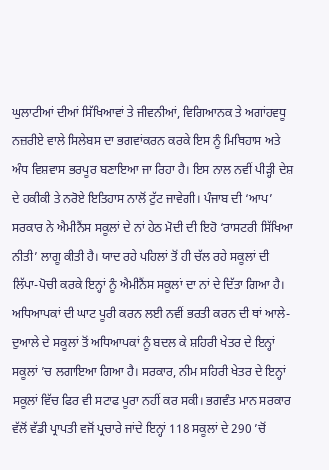ਘੁਲਾਟੀਆਂ ਦੀਆਂ ਸਿੱਖਿਆਵਾਂ ਤੇ ਜੀਵਨੀਆਂ, ਵਿਗਿਆਨਕ ਤੇ ਅਗਾਂਹਵਧੂ ਨਜ਼ਰੀਏ ਵਾਲੇ ਸਿਲੇਬਸ ਦਾ ਭਗਵਾਂਕਰਨ ਕਰਕੇ ਇਸ ਨੂੰ ਮਿਥਿਹਾਸ ਅਤੇ ਅੰਧ ਵਿਸ਼ਵਾਸ ਭਰਪੂਰ ਬਣਾਇਆ ਜਾ ਰਿਹਾ ਹੈ। ਇਸ ਨਾਲ ਨਵੀਂ ਪੀੜ੍ਹੀ ਦੇਸ਼ ਦੇ ਹਕੀਕੀ ਤੇ ਨਰੋਏ ਇਤਿਹਾਸ ਨਾਲੋਂ ਟੁੱਟ ਜਾਵੇਗੀ। ਪੰਜਾਬ ਦੀ ‘ਆਪ’ ਸਰਕਾਰ ਨੇ ਐਮੀਨੈਂਸ ਸਕੂਲਾਂ ਦੇ ਨਾਂ ਹੇਠ ਮੋਦੀ ਦੀ ਇਹੋ ‘ਰਾਸਟਰੀ ਸਿੱਖਿਆ ਨੀਤੀ’ ਲਾਗੂ ਕੀਤੀ ਹੈ। ਯਾਦ ਰਹੇ ਪਹਿਲਾਂ ਤੋਂ ਹੀ ਚੱਲ ਰਹੇ ਸਕੂਲਾਂ ਦੀ ਲਿੱਪਾ-ਪੋਚੀ ਕਰਕੇ ਇਨ੍ਹਾਂ ਨੂੰ ਐਮੀਨੈਂਸ ਸਕੂਲਾਂ ਦਾ ਨਾਂ ਦੇ ਦਿੱਤਾ ਗਿਆ ਹੈ। ਅਧਿਆਪਕਾਂ ਦੀ ਘਾਟ ਪੂਰੀ ਕਰਨ ਲਈ ਨਵੀਂ ਭਰਤੀ ਕਰਨ ਦੀ ਥਾਂ ਆਲੇ-ਦੁਆਲੇ ਦੇ ਸਕੂਲਾਂ ਤੋਂ ਅਧਿਆਪਕਾਂ ਨੂੰ ਬਦਲ ਕੇ ਸ਼ਹਿਰੀ ਖੇਤਰ ਦੇ ਇਨ੍ਹਾਂ ਸਕੂਲਾਂ ’ਚ ਲਗਾਇਆ ਗਿਆ ਹੈ। ਸਰਕਾਰ, ਨੀਮ ਸਹਿਰੀ ਖੇਤਰ ਦੇ ਇਨ੍ਹਾਂ ਸਕੂਲਾਂ ਵਿੱਚ ਫਿਰ ਵੀ ਸਟਾਫ ਪੂਰਾ ਨਹੀਂ ਕਰ ਸਕੀ। ਭਗਵੰਤ ਮਾਨ ਸਰਕਾਰ ਵੱਲੋਂ ਵੱਡੀ ਪ੍ਰਾਪਤੀ ਵਜੋਂ ਪ੍ਰਚਾਰੇ ਜਾਂਦੇ ਇਨ੍ਹਾਂ 118 ਸਕੂਲਾਂ ਦੇ 290 ’ਚੋਂ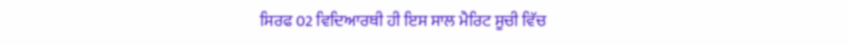ਸਿਰਫ 02 ਵਿਦਿਆਰਥੀ ਹੀ ਇਸ ਸਾਲ ਮੈਰਿਟ ਸੂਚੀ ਵਿੱਚ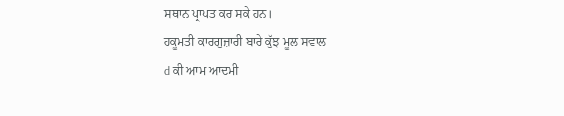ਸਥਾਨ ਪ੍ਰਾਪਤ ਕਰ ਸਕੇ ਹਨ।
ਹਕੂਮਤੀ ਕਾਰਗੁਜ਼ਾਰੀ ਬਾਰੇ ਕੁੱਝ ਮੂਲ ਸਵਾਲ
d ਕੀ ਆਮ ਆਦਮੀ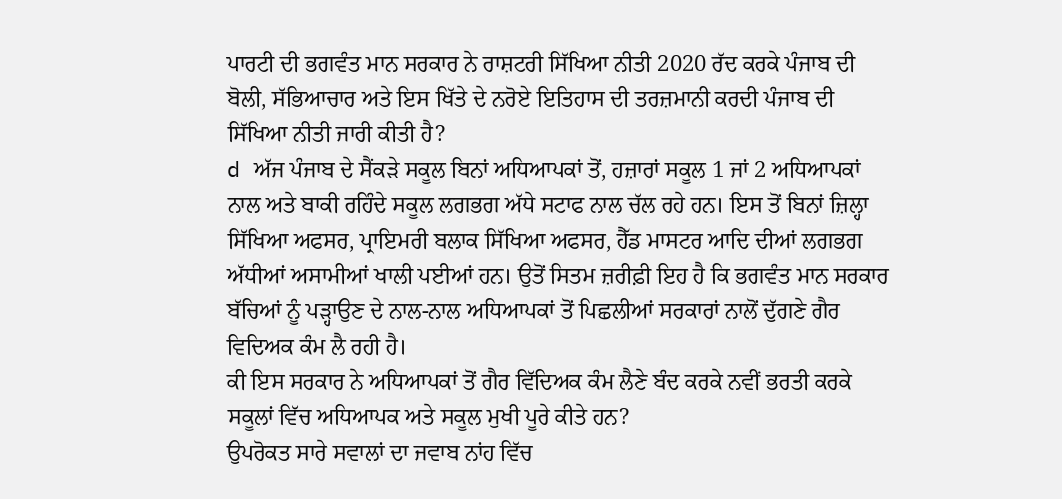ਪਾਰਟੀ ਦੀ ਭਗਵੰਤ ਮਾਨ ਸਰਕਾਰ ਨੇ ਰਾਸ਼ਟਰੀ ਸਿੱਖਿਆ ਨੀਤੀ 2020 ਰੱਦ ਕਰਕੇ ਪੰਜਾਬ ਦੀ ਬੋਲੀ, ਸੱਭਿਆਚਾਰ ਅਤੇ ਇਸ ਖਿੱਤੇ ਦੇ ਨਰੋਏ ਇਤਿਹਾਸ ਦੀ ਤਰਜ਼ਮਾਨੀ ਕਰਦੀ ਪੰਜਾਬ ਦੀ ਸਿੱਖਿਆ ਨੀਤੀ ਜਾਰੀ ਕੀਤੀ ਹੈ?
d ਅੱਜ ਪੰਜਾਬ ਦੇ ਸੈਂਕੜੇ ਸਕੂਲ ਬਿਨਾਂ ਅਧਿਆਪਕਾਂ ਤੋਂ, ਹਜ਼ਾਰਾਂ ਸਕੂਲ 1 ਜਾਂ 2 ਅਧਿਆਪਕਾਂ ਨਾਲ ਅਤੇ ਬਾਕੀ ਰਹਿੰਦੇ ਸਕੂਲ ਲਗਭਗ ਅੱਧੇ ਸਟਾਫ ਨਾਲ ਚੱਲ ਰਹੇ ਹਨ। ਇਸ ਤੋਂ ਬਿਨਾਂ ਜ਼ਿਲ੍ਹਾ ਸਿੱਖਿਆ ਅਫਸਰ, ਪ੍ਰਾਇਮਰੀ ਬਲਾਕ ਸਿੱਖਿਆ ਅਫਸਰ, ਹੈੱਡ ਮਾਸਟਰ ਆਦਿ ਦੀਆਂ ਲਗਭਗ ਅੱਧੀਆਂ ਅਸਾਮੀਆਂ ਖਾਲੀ ਪਈਆਂ ਹਨ। ਉਤੋਂ ਸਿਤਮ ਜ਼ਰੀਫ਼ੀ ਇਹ ਹੈ ਕਿ ਭਗਵੰਤ ਮਾਨ ਸਰਕਾਰ ਬੱਚਿਆਂ ਨੂੰ ਪੜ੍ਹਾਉਣ ਦੇ ਨਾਲ-ਨਾਲ ਅਧਿਆਪਕਾਂ ਤੋਂ ਪਿਛਲੀਆਂ ਸਰਕਾਰਾਂ ਨਾਲੋਂ ਦੁੱਗਣੇ ਗੈਰ ਵਿਦਿਅਕ ਕੰਮ ਲੈ ਰਹੀ ਹੈ।
ਕੀ ਇਸ ਸਰਕਾਰ ਨੇ ਅਧਿਆਪਕਾਂ ਤੋਂ ਗੈਰ ਵਿੱਦਿਅਕ ਕੰਮ ਲੈਣੇ ਬੰਦ ਕਰਕੇ ਨਵੀਂ ਭਰਤੀ ਕਰਕੇ ਸਕੂਲਾਂ ਵਿੱਚ ਅਧਿਆਪਕ ਅਤੇ ਸਕੂਲ ਮੁਖੀ ਪੂਰੇ ਕੀਤੇ ਹਨ?
ਉਪਰੋਕਤ ਸਾਰੇ ਸਵਾਲਾਂ ਦਾ ਜਵਾਬ ਨਾਂਹ ਵਿੱਚ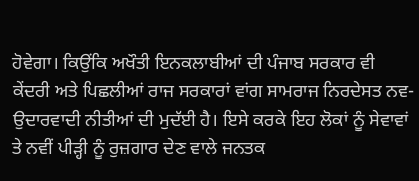ਹੋਵੇਗਾ। ਕਿਉਂਕਿ ਅਖੌਤੀ ਇਨਕਲਾਬੀਆਂ ਦੀ ਪੰਜਾਬ ਸਰਕਾਰ ਵੀ ਕੇਂਦਰੀ ਅਤੇ ਪਿਛਲੀਆਂ ਰਾਜ ਸਰਕਾਰਾਂ ਵਾਂਗ ਸਾਮਰਾਜ ਨਿਰਦੇਸਤ ਨਵ-ਉਦਾਰਵਾਦੀ ਨੀਤੀਆਂ ਦੀ ਮੁਦੱਈ ਹੈ। ਇਸੇ ਕਰਕੇ ਇਹ ਲੋਕਾਂ ਨੂੰ ਸੇਵਾਵਾਂ ਤੇ ਨਵੀਂ ਪੀੜ੍ਹੀ ਨੂੰ ਰੁਜ਼ਗਾਰ ਦੇਣ ਵਾਲੇ ਜਨਤਕ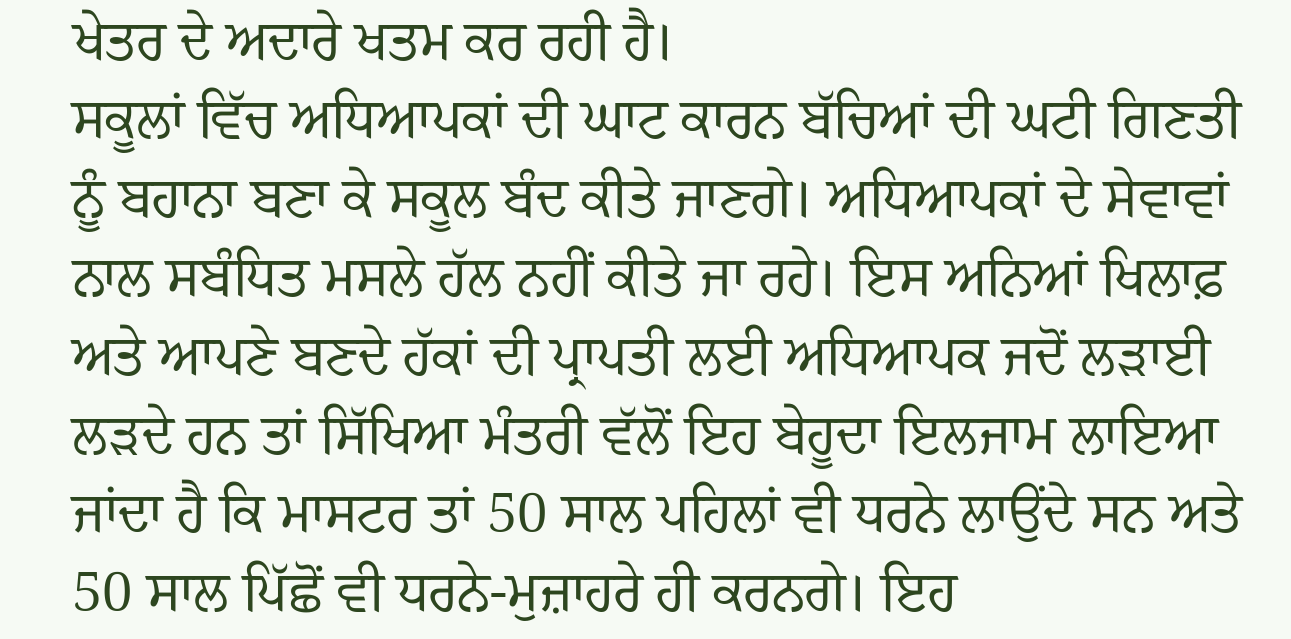ਖੇਤਰ ਦੇ ਅਦਾਰੇ ਖਤਮ ਕਰ ਰਹੀ ਹੈ।
ਸਕੂਲਾਂ ਵਿੱਚ ਅਧਿਆਪਕਾਂ ਦੀ ਘਾਟ ਕਾਰਨ ਬੱਚਿਆਂ ਦੀ ਘਟੀ ਗਿਣਤੀ ਨੂੰ ਬਹਾਨਾ ਬਣਾ ਕੇ ਸਕੂਲ ਬੰਦ ਕੀਤੇ ਜਾਣਗੇ। ਅਧਿਆਪਕਾਂ ਦੇ ਸੇਵਾਵਾਂ ਨਾਲ ਸਬੰਧਿਤ ਮਸਲੇ ਹੱਲ ਨਹੀਂ ਕੀਤੇ ਜਾ ਰਹੇ। ਇਸ ਅਨਿਆਂ ਖਿਲਾਫ਼ ਅਤੇ ਆਪਣੇ ਬਣਦੇ ਹੱਕਾਂ ਦੀ ਪ੍ਰਾਪਤੀ ਲਈ ਅਧਿਆਪਕ ਜਦੋਂ ਲੜਾਈ ਲੜਦੇ ਹਨ ਤਾਂ ਸਿੱਖਿਆ ਮੰਤਰੀ ਵੱਲੋਂ ਇਹ ਬੇਹੂਦਾ ਇਲਜਾਮ ਲਾਇਆ ਜਾਂਦਾ ਹੈ ਕਿ ਮਾਸਟਰ ਤਾਂ 50 ਸਾਲ ਪਹਿਲਾਂ ਵੀ ਧਰਨੇ ਲਾਉਂਦੇ ਸਨ ਅਤੇ 50 ਸਾਲ ਪਿੱਛੋਂ ਵੀ ਧਰਨੇ-ਮੁਜ਼ਾਹਰੇ ਹੀ ਕਰਨਗੇ। ਇਹ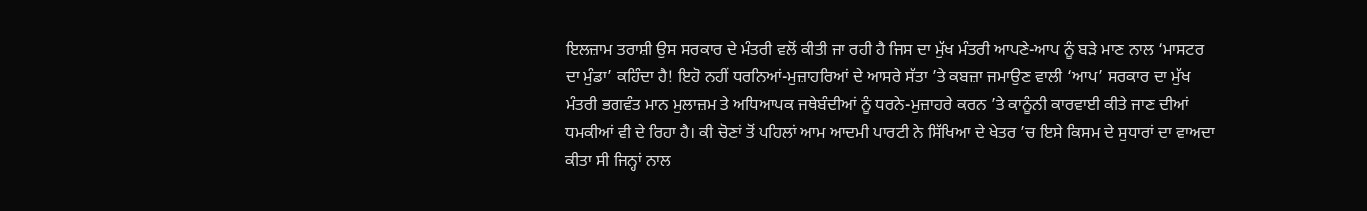ਇਲਜ਼ਾਮ ਤਰਾਸ਼ੀ ਉਸ ਸਰਕਾਰ ਦੇ ਮੰਤਰੀ ਵਲੋਂ ਕੀਤੀ ਜਾ ਰਹੀ ਹੈ ਜਿਸ ਦਾ ਮੁੱਖ ਮੰਤਰੀ ਆਪਣੇ-ਆਪ ਨੂੰ ਬੜੇ ਮਾਣ ਨਾਲ ‘ਮਾਸਟਰ ਦਾ ਮੁੰਡਾ’ ਕਹਿੰਦਾ ਹੈ! ਇਹੋ ਨਹੀਂ ਧਰਨਿਆਂ-ਮੁਜ਼ਾਹਰਿਆਂ ਦੇ ਆਸਰੇ ਸੱਤਾ ’ਤੇ ਕਬਜ਼ਾ ਜਮਾਉਣ ਵਾਲੀ ‘ਆਪ’ ਸਰਕਾਰ ਦਾ ਮੁੱਖ ਮੰਤਰੀ ਭਗਵੰਤ ਮਾਨ ਮੁਲਾਜ਼ਮ ਤੇ ਅਧਿਆਪਕ ਜਥੇਬੰਦੀਆਂ ਨੂੰ ਧਰਨੇ-ਮੁਜ਼ਾਹਰੇ ਕਰਨ ’ਤੇ ਕਾਨੂੰਨੀ ਕਾਰਵਾਈ ਕੀਤੇ ਜਾਣ ਦੀਆਂ ਧਮਕੀਆਂ ਵੀ ਦੇ ਰਿਹਾ ਹੈ। ਕੀ ਚੋਣਾਂ ਤੋਂ ਪਹਿਲਾਂ ਆਮ ਆਦਮੀ ਪਾਰਟੀ ਨੇ ਸਿੱਖਿਆ ਦੇ ਖੇਤਰ ’ਚ ਇਸੇ ਕਿਸਮ ਦੇ ਸੁਧਾਰਾਂ ਦਾ ਵਾਅਦਾ ਕੀਤਾ ਸੀ ਜਿਨ੍ਹਾਂ ਨਾਲ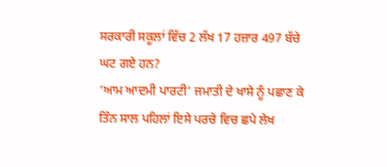ਸਰਕਾਰੀ ਸਕੂਲਾਂ ਵਿੱਚ 2 ਲੱਖ 17 ਹਜ਼ਾਰ 497 ਬੱਚੇ ਘਟ ਗਏ ਹਨ?
‘ਆਮ ਆਦਮੀ ਪਾਰਟੀ’ ਜਮਾਤੀ ਦੇ ਖਾਸੇ ਨੂੰ ਪਛਾਣ ਕੇ ਤਿੰਨ ਸਾਲ ਪਹਿਲਾਂ ਇਸੇ ਪਰਚੇ ਵਿਚ ਛਪੇ ਲੇਖ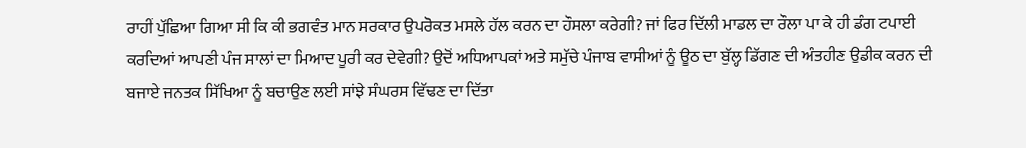ਰਾਹੀਂ ਪੁੱਛਿਆ ਗਿਆ ਸੀ ਕਿ ਕੀ ਭਗਵੰਤ ਮਾਨ ਸਰਕਾਰ ਉਪਰੋਕਤ ਮਸਲੇ ਹੱਲ ਕਰਨ ਦਾ ਹੌਸਲਾ ਕਰੇਗੀ? ਜਾਂ ਫਿਰ ਦਿੱਲੀ ਮਾਡਲ ਦਾ ਰੌਲਾ ਪਾ ਕੇ ਹੀ ਡੰਗ ਟਪਾਈ ਕਰਦਿਆਂ ਆਪਣੀ ਪੰਜ ਸਾਲਾਂ ਦਾ ਮਿਆਦ ਪੂਰੀ ਕਰ ਦੇਵੇਗੀ? ਉਦੋਂ ਅਧਿਆਪਕਾਂ ਅਤੇ ਸਮੁੱਚੇ ਪੰਜਾਬ ਵਾਸੀਆਂ ਨੂੰ ਊਠ ਦਾ ਬੁੱਲ੍ਹ ਡਿੱਗਣ ਦੀ ਅੰਤਹੀਣ ਉਡੀਕ ਕਰਨ ਦੀ ਬਜਾਏ ਜਨਤਕ ਸਿੱਖਿਆ ਨੂੰ ਬਚਾਉਣ ਲਈ ਸਾਂਝੇ ਸੰਘਰਸ ਵਿੱਢਣ ਦਾ ਦਿੱਤਾ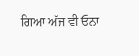ਗਿਆ ਅੱਜ ਵੀ ਓਨਾ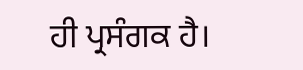ਹੀ ਪ੍ਰਸੰਗਕ ਹੈ।